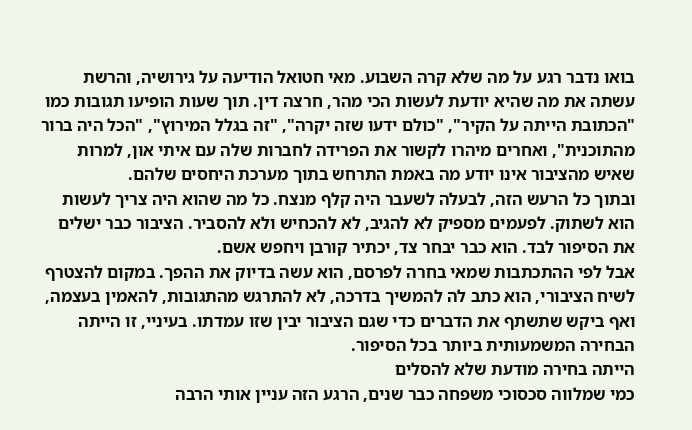בואו נדבר רגע על מה שלא קרה השבוע. מאי חטואל הודיעה על גירושיה, והרשת עשתה את מה שהיא יודעת לעשות הכי מהר, חרצה דין. תוך שעות הופיעו תגובות כמו "הכתובת הייתה על הקיר", "כולם ידעו שזה יקרה", "זה בגלל המירוץ", "הכל היה ברור מהתוכנית", ואחרים מיהרו לקשור את הפרידה לחברות שלה עם איתי און, למרות שאיש מהציבור אינו יודע מה באמת התרחש בתוך מערכת היחסים שלהם.
ובתוך כל הרעש הזה, לבעלה לשעבר היה קלף מנצח. כל מה שהוא היה צריך לעשות הוא לשתוק. לפעמים מספיק לא להגיב, לא להכחיש ולא להסביר. הציבור כבר ישלים את הסיפור לבד. הוא כבר יבחר צד, יכתיר קורבן ויחפש אשם.
אבל לפי ההתכתבות שמאי בחרה לפרסם, הוא עשה בדיוק את ההפך. במקום להצטרף לשיח הציבורי, הוא כתב לה להמשיך בדרכה, לא להתרגש מהתגובות, להאמין בעצמה, ואף ביקש שתשתף את הדברים כדי שגם הציבור יבין שזו עמדתו. בעיניי, זו הייתה הבחירה המשמעותית ביותר בכל הסיפור.
הייתה בחירה מודעת שלא להסלים
כמי שמלווה סכסוכי משפחה כבר שנים, הרגע הזה עניין אותי הרבה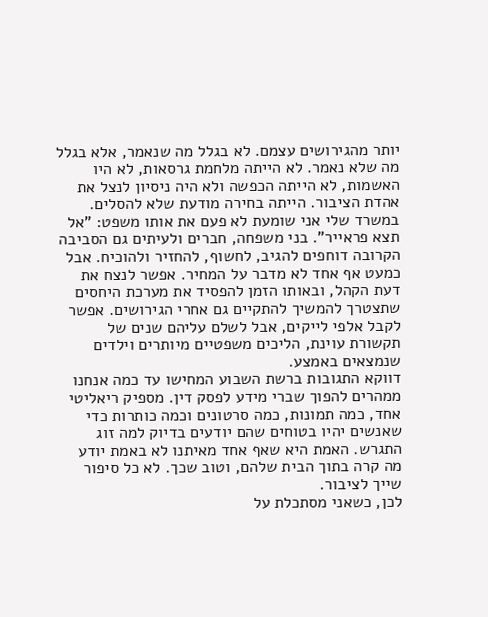יותר מהגירושים עצמם. לא בגלל מה שנאמר, אלא בגלל מה שלא נאמר. לא הייתה מלחמת גרסאות, לא היו האשמות, לא הייתה הכפשה ולא היה ניסיון לנצל את אהדת הציבור. הייתה בחירה מודעת שלא להסלים.
במשרד שלי אני שומעת לא פעם את אותו משפט: "אל תצא פראייר". בני משפחה, חברים ולעיתים גם הסביבה הקרובה דוחפים להגיב, לחשוף, להחזיר ולהוכיח. אבל כמעט אף אחד לא מדבר על המחיר. אפשר לנצח את דעת הקהל, ובאותו הזמן להפסיד את מערכת היחסים שתצטרך להמשיך להתקיים גם אחרי הגירושים. אפשר לקבל אלפי לייקים, אבל לשלם עליהם שנים של תקשורת עוינת, הליכים משפטיים מיותרים וילדים שנמצאים באמצע.
דווקא התגובות ברשת השבוע המחישו עד כמה אנחנו ממהרים להפוך שברי מידע לפסק דין. מספיק ריאליטי אחד, כמה תמונות, כמה סרטונים וכמה כותרות כדי שאנשים יהיו בטוחים שהם יודעים בדיוק למה זוג התגרש. האמת היא שאף אחד מאיתנו לא באמת יודע מה קרה בתוך הבית שלהם, וטוב שכך. לא כל סיפור שייך לציבור.
לכן, כשאני מסתכלת על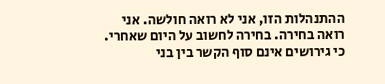ההתנהלות הזו, אני לא רואה חולשה. אני רואה בחירה. בחירה לחשוב על היום שאחרי. כי גירושים אינם סוף הקשר בין בני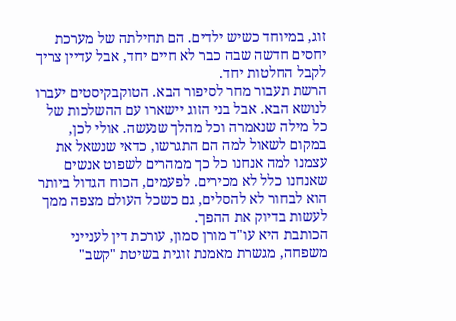זוג, במיוחד כשיש ילדים. הם תחילתה של מערכת יחסים חדשה שבה כבר לא חיים יחד, אבל עדיין צריך לקבל החלטות יחד.
הרשת תעבור מחר לסיפור הבא. הטוקבקיסטים יעברו לנושא הבא. אבל בני הזוג יישארו עם ההשלכות של כל מילה שנאמרה וכל מהלך שנעשה. אולי לכן, במקום לשאול למה הם התגרשו, כדאי שנשאל את עצמנו למה אנחנו כל כך ממהרים לשפוט אנשים שאנחנו כלל לא מכירים. לפעמים, הכוח הגדול ביותר הוא לבחור לא להסלים, גם כשכל העולם מצפה ממך לעשות בדיוק את ההפך.
הכותבת היא עו"ד מורן סמון, עורכת דין לענייני משפחה, מגשרת מאמנת זוגית בשיטת "קשב"